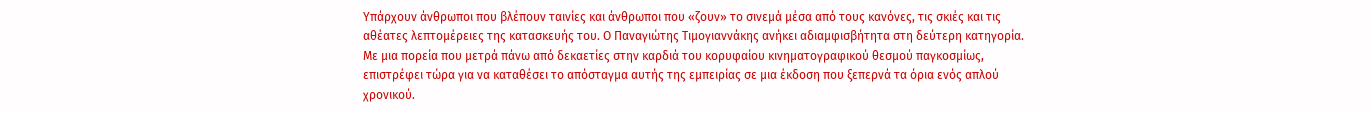Υπάρχουν άνθρωποι που βλέπουν ταινίες και άνθρωποι που «ζουν» το σινεμά μέσα από τους κανόνες, τις σκιές και τις αθέατες λεπτομέρειες της κατασκευής του. Ο Παναγιώτης Τιμογιαννάκης ανήκει αδιαμφισβήτητα στη δεύτερη κατηγορία. Με μια πορεία που μετρά πάνω από δεκαετίες στην καρδιά του κορυφαίου κινηματογραφικού θεσμού παγκοσμίως, επιστρέφει τώρα για να καταθέσει το απόσταγμα αυτής της εμπειρίας σε μια έκδοση που ξεπερνά τα όρια ενός απλού χρονικού.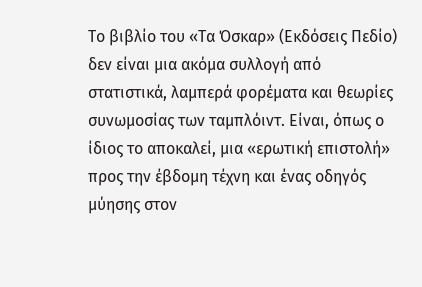Το βιβλίο του «Τα Όσκαρ» (Εκδόσεις Πεδίο) δεν είναι μια ακόμα συλλογή από στατιστικά, λαμπερά φορέματα και θεωρίες συνωμοσίας των ταμπλόιντ. Είναι, όπως ο ίδιος το αποκαλεί, μια «ερωτική επιστολή» προς την έβδομη τέχνη και ένας οδηγός μύησης στον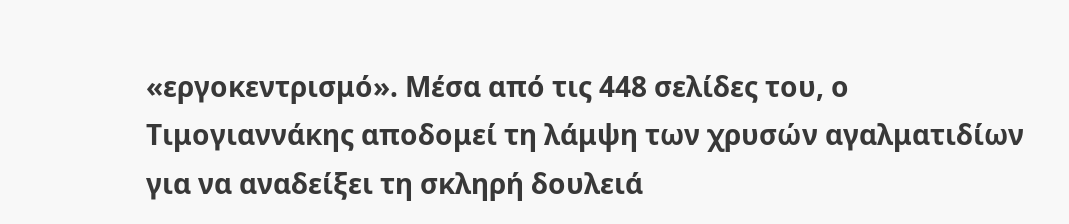«εργοκεντρισμό». Μέσα από τις 448 σελίδες του, ο Τιμογιαννάκης αποδομεί τη λάμψη των χρυσών αγαλματιδίων για να αναδείξει τη σκληρή δουλειά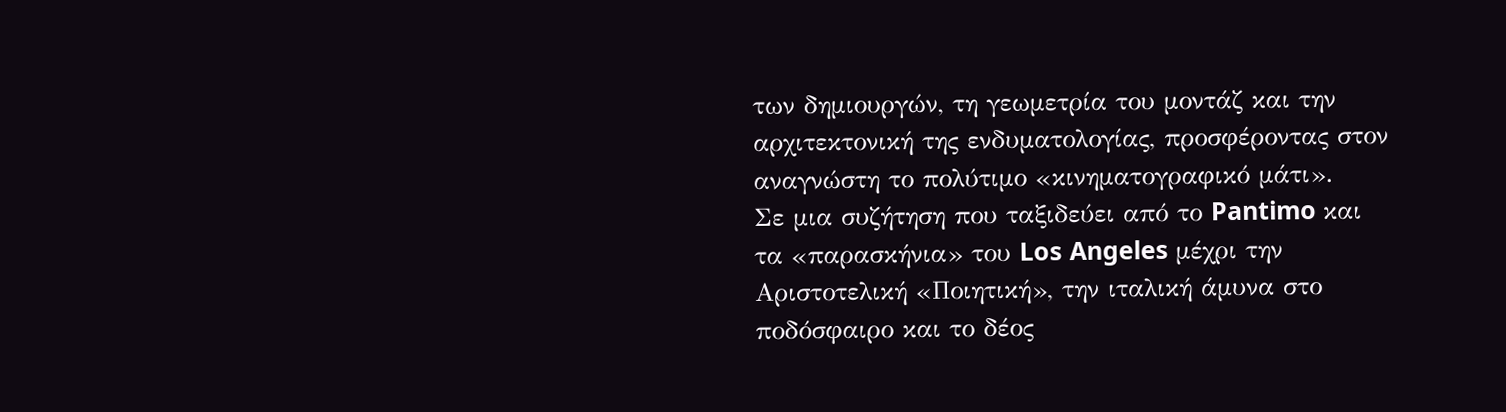των δημιουργών, τη γεωμετρία του μοντάζ και την αρχιτεκτονική της ενδυματολογίας, προσφέροντας στον αναγνώστη το πολύτιμο «κινηματογραφικό μάτι».
Σε μια συζήτηση που ταξιδεύει από το Pantimo και τα «παρασκήνια» του Los Angeles μέχρι την Αριστοτελική «Ποιητική», την ιταλική άμυνα στο ποδόσφαιρο και το δέος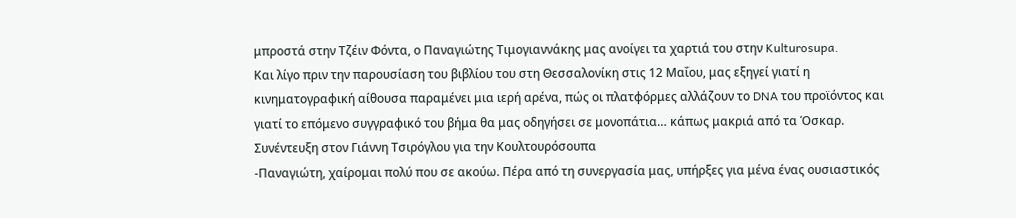μπροστά στην Τζέιν Φόντα, ο Παναγιώτης Τιμογιαννάκης μας ανοίγει τα χαρτιά του στην Kulturosupa.
Και λίγο πριν την παρουσίαση του βιβλίου του στη Θεσσαλονίκη στις 12 Μαΐου, μας εξηγεί γιατί η κινηματογραφική αίθουσα παραμένει μια ιερή αρένα, πώς οι πλατφόρμες αλλάζουν το DNA του προϊόντος και γιατί το επόμενο συγγραφικό του βήμα θα μας οδηγήσει σε μονοπάτια… κάπως μακριά από τα Όσκαρ.
Συνέντευξη στον Γιάννη Τσιρόγλου για την Κουλτουρόσουπα
-Παναγιώτη, χαίρομαι πολύ που σε ακούω. Πέρα από τη συνεργασία μας, υπήρξες για μένα ένας ουσιαστικός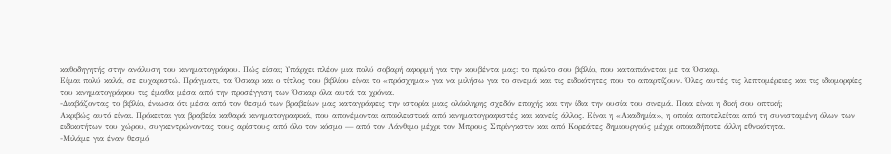καθοδηγητής στην ανάλυση του κινηματογράφου. Πώς είσαι; Υπάρχει πλέον μια πολύ σοβαρή αφορμή για την κουβέντα μας: το πρώτο σου βιβλίο, που καταπιάνεται με τα Όσκαρ.
Είμαι πολύ καλά, σε ευχαριστώ. Πράγματι, τα Όσκαρ και ο τίτλος του βιβλίου είναι το «πρόσχημα» για να μιλήσω για το σινεμά και τις ειδικότητες που το απαρτίζουν. Όλες αυτές τις λεπτομέρειες και τις ιδιομορφίες του κινηματογράφου τις έμαθα μέσα από την προσέγγιση των Όσκαρ όλα αυτά τα χρόνια.
-Διαβάζοντας το βιβλίο, ένιωσα ότι μέσα από τον θεσμό των βραβείων μας καταγράφεις την ιστορία μιας ολόκληρης σχεδόν εποχής και την ίδια την ουσία του σινεμά. Ποια είναι η δική σου οπτική;
Ακριβώς αυτό είναι. Πρόκειται για βραβεία καθαρά κινηματογραφικά, που απονέμονται αποκλειστικά από κινηματογραφιστές και κανείς άλλος. Είναι η «Ακαδημία», η οποία αποτελείται από τη συνισταμένη όλων των ειδικοτήτων του χώρου, συγκεντρώνοντας τους αρίστους από όλο τον κόσμο — από τον Λάνθιμο μέχρι τον Μπρους Σπρίνγκστιν και από Κορεάτες δημιουργούς μέχρι οποιαδήποτε άλλη εθνικότητα.
-Μιλάμε για έναν θεσμό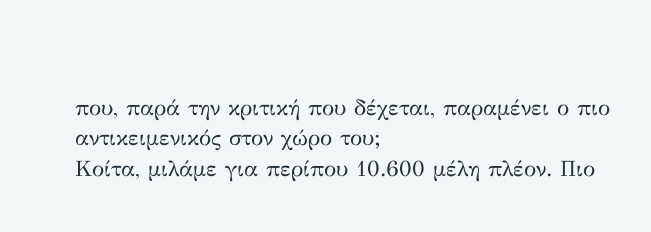που, παρά την κριτική που δέχεται, παραμένει ο πιο αντικειμενικός στον χώρο του;
Κοίτα, μιλάμε για περίπου 10.600 μέλη πλέον. Πιο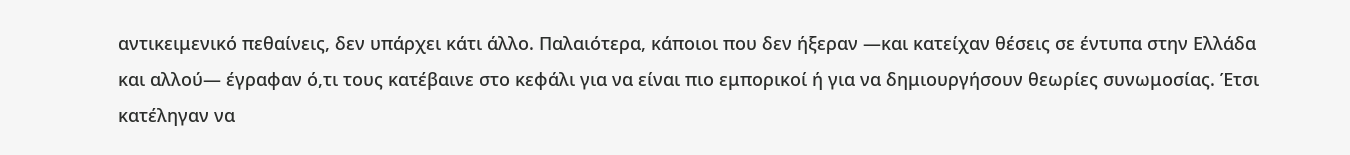αντικειμενικό πεθαίνεις, δεν υπάρχει κάτι άλλο. Παλαιότερα, κάποιοι που δεν ήξεραν —και κατείχαν θέσεις σε έντυπα στην Ελλάδα και αλλού— έγραφαν ό,τι τους κατέβαινε στο κεφάλι για να είναι πιο εμπορικοί ή για να δημιουργήσουν θεωρίες συνωμοσίας. Έτσι κατέληγαν να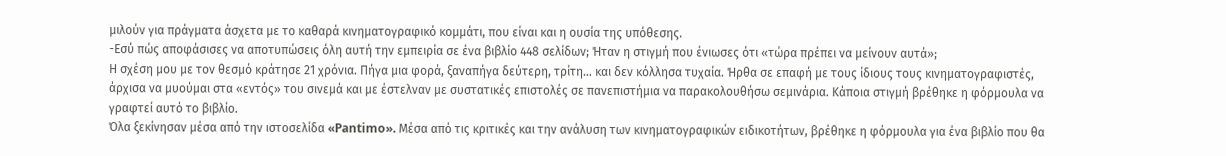μιλούν για πράγματα άσχετα με το καθαρά κινηματογραφικό κομμάτι, που είναι και η ουσία της υπόθεσης.
-Εσύ πώς αποφάσισες να αποτυπώσεις όλη αυτή την εμπειρία σε ένα βιβλίο 448 σελίδων; Ήταν η στιγμή που ένιωσες ότι «τώρα πρέπει να μείνουν αυτά»;
Η σχέση μου με τον θεσμό κράτησε 21 χρόνια. Πήγα μια φορά, ξαναπήγα δεύτερη, τρίτη… και δεν κόλλησα τυχαία. Ήρθα σε επαφή με τους ίδιους τους κινηματογραφιστές, άρχισα να μυούμαι στα «εντός» του σινεμά και με έστελναν με συστατικές επιστολές σε πανεπιστήμια να παρακολουθήσω σεμινάρια. Κάποια στιγμή βρέθηκε η φόρμουλα να γραφτεί αυτό το βιβλίο.
Όλα ξεκίνησαν μέσα από την ιστοσελίδα «Pantimo». Μέσα από τις κριτικές και την ανάλυση των κινηματογραφικών ειδικοτήτων, βρέθηκε η φόρμουλα για ένα βιβλίο που θα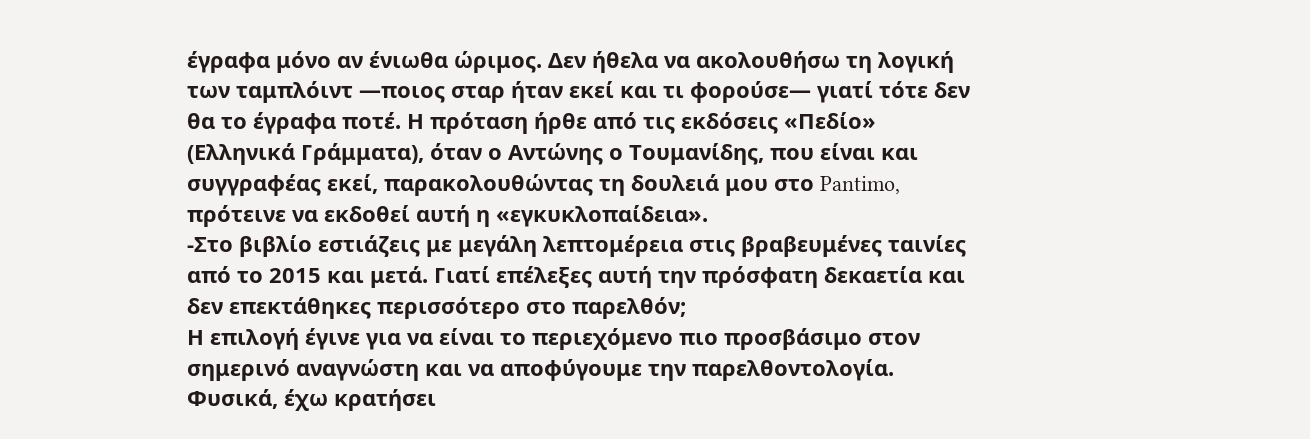έγραφα μόνο αν ένιωθα ώριμος. Δεν ήθελα να ακολουθήσω τη λογική των ταμπλόιντ —ποιος σταρ ήταν εκεί και τι φορούσε— γιατί τότε δεν θα το έγραφα ποτέ. Η πρόταση ήρθε από τις εκδόσεις «Πεδίο» (Ελληνικά Γράμματα), όταν ο Αντώνης ο Τουμανίδης, που είναι και συγγραφέας εκεί, παρακολουθώντας τη δουλειά μου στο Pantimo, πρότεινε να εκδοθεί αυτή η «εγκυκλοπαίδεια».
-Στο βιβλίο εστιάζεις με μεγάλη λεπτομέρεια στις βραβευμένες ταινίες από το 2015 και μετά. Γιατί επέλεξες αυτή την πρόσφατη δεκαετία και δεν επεκτάθηκες περισσότερο στο παρελθόν;
Η επιλογή έγινε για να είναι το περιεχόμενο πιο προσβάσιμο στον σημερινό αναγνώστη και να αποφύγουμε την παρελθοντολογία. Φυσικά, έχω κρατήσει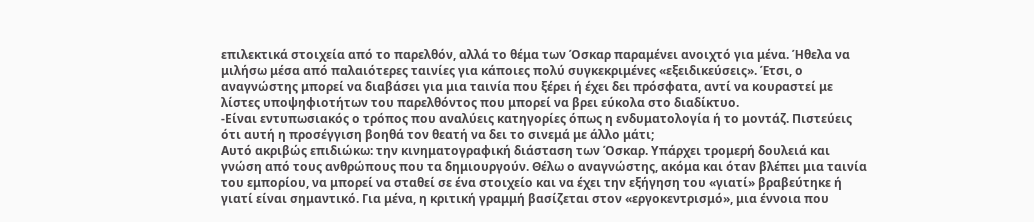επιλεκτικά στοιχεία από το παρελθόν, αλλά το θέμα των Όσκαρ παραμένει ανοιχτό για μένα. Ήθελα να μιλήσω μέσα από παλαιότερες ταινίες για κάποιες πολύ συγκεκριμένες «εξειδικεύσεις». Έτσι, ο αναγνώστης μπορεί να διαβάσει για μια ταινία που ξέρει ή έχει δει πρόσφατα, αντί να κουραστεί με λίστες υποψηφιοτήτων του παρελθόντος που μπορεί να βρει εύκολα στο διαδίκτυο.
-Είναι εντυπωσιακός ο τρόπος που αναλύεις κατηγορίες όπως η ενδυματολογία ή το μοντάζ. Πιστεύεις ότι αυτή η προσέγγιση βοηθά τον θεατή να δει το σινεμά με άλλο μάτι;
Αυτό ακριβώς επιδιώκω: την κινηματογραφική διάσταση των Όσκαρ. Υπάρχει τρομερή δουλειά και γνώση από τους ανθρώπους που τα δημιουργούν. Θέλω ο αναγνώστης, ακόμα και όταν βλέπει μια ταινία του εμπορίου, να μπορεί να σταθεί σε ένα στοιχείο και να έχει την εξήγηση του «γιατί» βραβεύτηκε ή γιατί είναι σημαντικό. Για μένα, η κριτική γραμμή βασίζεται στον «εργοκεντρισμό», μια έννοια που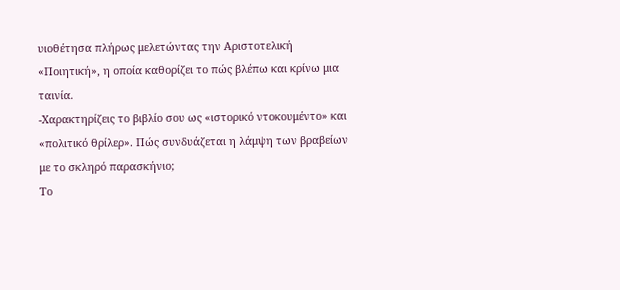υιοθέτησα πλήρως μελετώντας την Αριστοτελική «Ποιητική», η οποία καθορίζει το πώς βλέπω και κρίνω μια ταινία.
-Χαρακτηρίζεις το βιβλίο σου ως «ιστορικό ντοκουμέντο» και «πολιτικό θρίλερ». Πώς συνδυάζεται η λάμψη των βραβείων με το σκληρό παρασκήνιο;
Το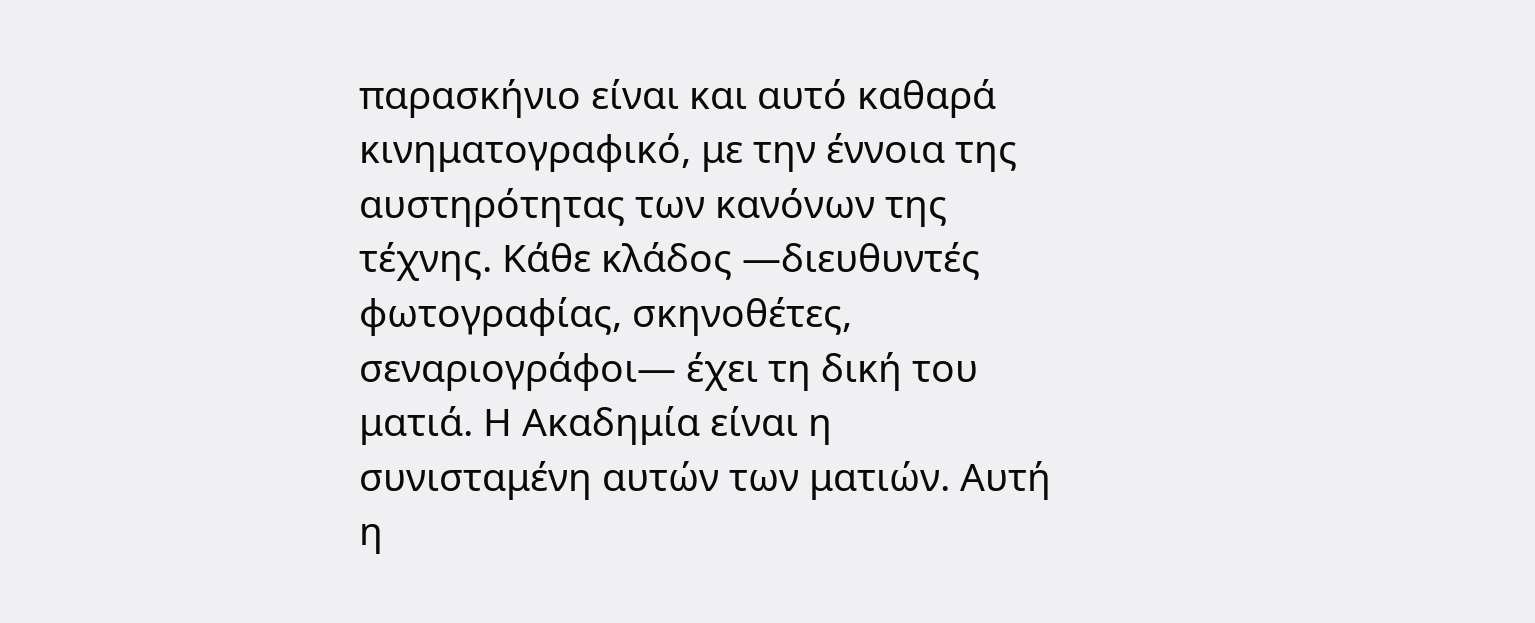παρασκήνιο είναι και αυτό καθαρά κινηματογραφικό, με την έννοια της αυστηρότητας των κανόνων της τέχνης. Κάθε κλάδος —διευθυντές φωτογραφίας, σκηνοθέτες, σεναριογράφοι— έχει τη δική του ματιά. Η Ακαδημία είναι η συνισταμένη αυτών των ματιών. Αυτή η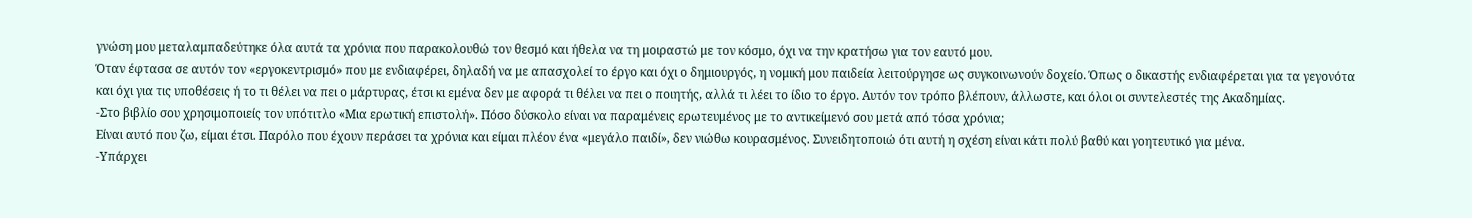γνώση μου μεταλαμπαδεύτηκε όλα αυτά τα χρόνια που παρακολουθώ τον θεσμό και ήθελα να τη μοιραστώ με τον κόσμο, όχι να την κρατήσω για τον εαυτό μου.
Όταν έφτασα σε αυτόν τον «εργοκεντρισμό» που με ενδιαφέρει, δηλαδή να με απασχολεί το έργο και όχι ο δημιουργός, η νομική μου παιδεία λειτούργησε ως συγκοινωνούν δοχείο. Όπως ο δικαστής ενδιαφέρεται για τα γεγονότα και όχι για τις υποθέσεις ή το τι θέλει να πει ο μάρτυρας, έτσι κι εμένα δεν με αφορά τι θέλει να πει ο ποιητής, αλλά τι λέει το ίδιο το έργο. Αυτόν τον τρόπο βλέπουν, άλλωστε, και όλοι οι συντελεστές της Ακαδημίας.
-Στο βιβλίο σου χρησιμοποιείς τον υπότιτλο «Μια ερωτική επιστολή». Πόσο δύσκολο είναι να παραμένεις ερωτευμένος με το αντικείμενό σου μετά από τόσα χρόνια;
Είναι αυτό που ζω, είμαι έτσι. Παρόλο που έχουν περάσει τα χρόνια και είμαι πλέον ένα «μεγάλο παιδί», δεν νιώθω κουρασμένος. Συνειδητοποιώ ότι αυτή η σχέση είναι κάτι πολύ βαθύ και γοητευτικό για μένα.
-Υπάρχει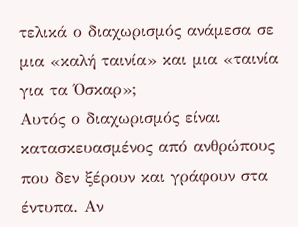τελικά ο διαχωρισμός ανάμεσα σε μια «καλή ταινία» και μια «ταινία για τα Όσκαρ»;
Αυτός ο διαχωρισμός είναι κατασκευασμένος από ανθρώπους που δεν ξέρουν και γράφουν στα έντυπα. Αν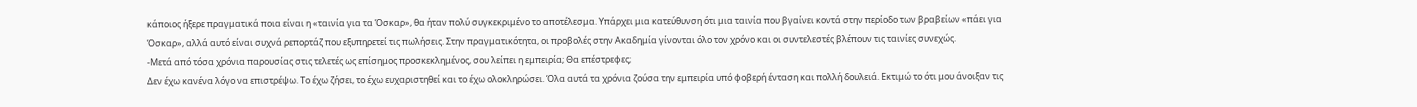κάποιος ήξερε πραγματικά ποια είναι η «ταινία για τα Όσκαρ», θα ήταν πολύ συγκεκριμένο το αποτέλεσμα. Υπάρχει μια κατεύθυνση ότι μια ταινία που βγαίνει κοντά στην περίοδο των βραβείων «πάει για Όσκαρ», αλλά αυτό είναι συχνά ρεπορτάζ που εξυπηρετεί τις πωλήσεις. Στην πραγματικότητα, οι προβολές στην Ακαδημία γίνονται όλο τον χρόνο και οι συντελεστές βλέπουν τις ταινίες συνεχώς.
-Μετά από τόσα χρόνια παρουσίας στις τελετές ως επίσημος προσκεκλημένος, σου λείπει η εμπειρία; Θα επέστρεφες;
Δεν έχω κανένα λόγο να επιστρέψω. Το έχω ζήσει, το έχω ευχαριστηθεί και το έχω ολοκληρώσει. Όλα αυτά τα χρόνια ζούσα την εμπειρία υπό φοβερή ένταση και πολλή δουλειά. Εκτιμώ το ότι μου άνοιξαν τις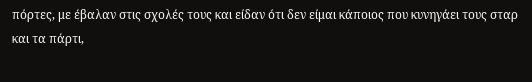πόρτες, με έβαλαν στις σχολές τους και είδαν ότι δεν είμαι κάποιος που κυνηγάει τους σταρ και τα πάρτι,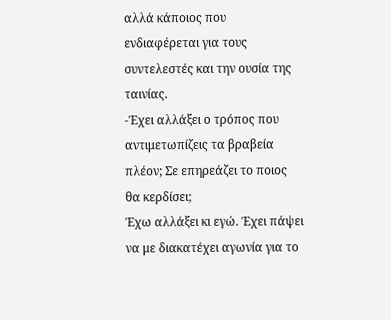αλλά κάποιος που ενδιαφέρεται για τους συντελεστές και την ουσία της ταινίας.
-Έχει αλλάξει ο τρόπος που αντιμετωπίζεις τα βραβεία πλέον; Σε επηρεάζει το ποιος θα κερδίσει;
Έχω αλλάξει κι εγώ. Έχει πάψει να με διακατέχει αγωνία για το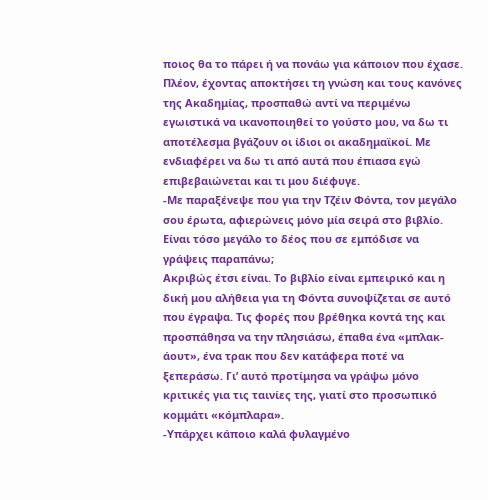ποιος θα το πάρει ή να πονάω για κάποιον που έχασε. Πλέον, έχοντας αποκτήσει τη γνώση και τους κανόνες της Ακαδημίας, προσπαθώ αντί να περιμένω εγωιστικά να ικανοποιηθεί το γούστο μου, να δω τι αποτέλεσμα βγάζουν οι ίδιοι οι ακαδημαϊκοί. Με ενδιαφέρει να δω τι από αυτά που έπιασα εγώ επιβεβαιώνεται και τι μου διέφυγε.
-Με παραξένεψε που για την Τζέιν Φόντα, τον μεγάλο σου έρωτα, αφιερώνεις μόνο μία σειρά στο βιβλίο. Είναι τόσο μεγάλο το δέος που σε εμπόδισε να γράψεις παραπάνω;
Ακριβώς έτσι είναι. Το βιβλίο είναι εμπειρικό και η δική μου αλήθεια για τη Φόντα συνοψίζεται σε αυτό που έγραψα. Τις φορές που βρέθηκα κοντά της και προσπάθησα να την πλησιάσω, έπαθα ένα «μπλακ-άουτ», ένα τρακ που δεν κατάφερα ποτέ να ξεπεράσω. Γι’ αυτό προτίμησα να γράψω μόνο κριτικές για τις ταινίες της, γιατί στο προσωπικό κομμάτι «κόμπλαρα».
-Υπάρχει κάποιο καλά φυλαγμένο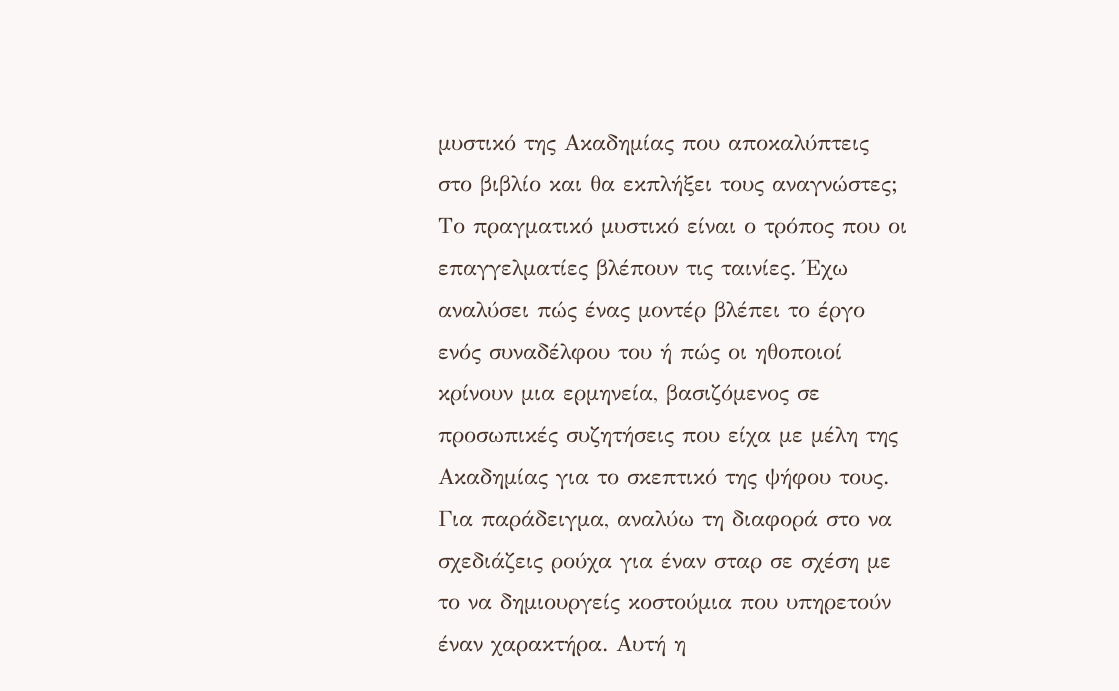μυστικό της Ακαδημίας που αποκαλύπτεις στο βιβλίο και θα εκπλήξει τους αναγνώστες;
Το πραγματικό μυστικό είναι ο τρόπος που οι επαγγελματίες βλέπουν τις ταινίες. Έχω αναλύσει πώς ένας μοντέρ βλέπει το έργο ενός συναδέλφου του ή πώς οι ηθοποιοί κρίνουν μια ερμηνεία, βασιζόμενος σε προσωπικές συζητήσεις που είχα με μέλη της Ακαδημίας για το σκεπτικό της ψήφου τους. Για παράδειγμα, αναλύω τη διαφορά στο να σχεδιάζεις ρούχα για έναν σταρ σε σχέση με το να δημιουργείς κοστούμια που υπηρετούν έναν χαρακτήρα. Αυτή η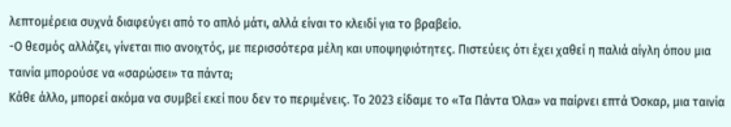λεπτομέρεια συχνά διαφεύγει από το απλό μάτι, αλλά είναι το κλειδί για το βραβείο.
-Ο θεσμός αλλάζει, γίνεται πιο ανοιχτός, με περισσότερα μέλη και υποψηφιότητες. Πιστεύεις ότι έχει χαθεί η παλιά αίγλη όπου μια ταινία μπορούσε να «σαρώσει» τα πάντα;
Κάθε άλλο, μπορεί ακόμα να συμβεί εκεί που δεν το περιμένεις. Το 2023 είδαμε το «Τα Πάντα Όλα» να παίρνει επτά Όσκαρ, μια ταινία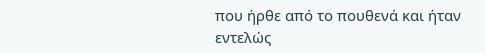που ήρθε από το πουθενά και ήταν εντελώς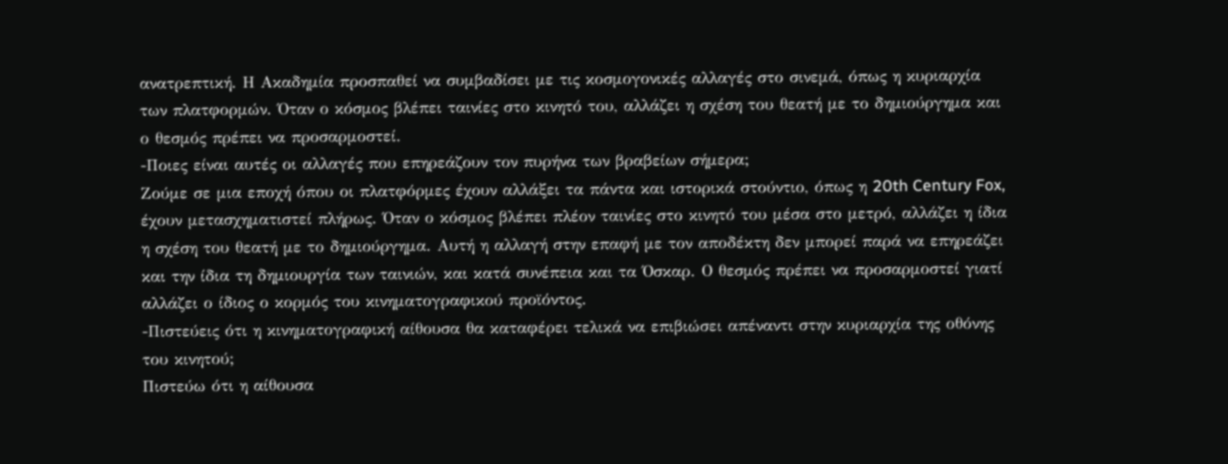ανατρεπτική. Η Ακαδημία προσπαθεί να συμβαδίσει με τις κοσμογονικές αλλαγές στο σινεμά, όπως η κυριαρχία των πλατφορμών. Όταν ο κόσμος βλέπει ταινίες στο κινητό του, αλλάζει η σχέση του θεατή με το δημιούργημα και ο θεσμός πρέπει να προσαρμοστεί.
-Ποιες είναι αυτές οι αλλαγές που επηρεάζουν τον πυρήνα των βραβείων σήμερα;
Ζούμε σε μια εποχή όπου οι πλατφόρμες έχουν αλλάξει τα πάντα και ιστορικά στούντιο, όπως η 20th Century Fox, έχουν μετασχηματιστεί πλήρως. Όταν ο κόσμος βλέπει πλέον ταινίες στο κινητό του μέσα στο μετρό, αλλάζει η ίδια η σχέση του θεατή με το δημιούργημα. Αυτή η αλλαγή στην επαφή με τον αποδέκτη δεν μπορεί παρά να επηρεάζει και την ίδια τη δημιουργία των ταινιών, και κατά συνέπεια και τα Όσκαρ. Ο θεσμός πρέπει να προσαρμοστεί γιατί αλλάζει ο ίδιος ο κορμός του κινηματογραφικού προϊόντος.
-Πιστεύεις ότι η κινηματογραφική αίθουσα θα καταφέρει τελικά να επιβιώσει απέναντι στην κυριαρχία της οθόνης του κινητού;
Πιστεύω ότι η αίθουσα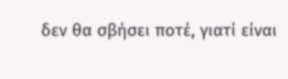δεν θα σβήσει ποτέ, γιατί είναι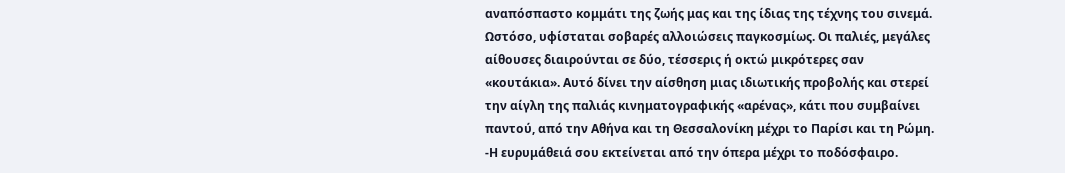αναπόσπαστο κομμάτι της ζωής μας και της ίδιας της τέχνης του σινεμά. Ωστόσο, υφίσταται σοβαρές αλλοιώσεις παγκοσμίως. Οι παλιές, μεγάλες αίθουσες διαιρούνται σε δύο, τέσσερις ή οκτώ μικρότερες σαν «κουτάκια». Αυτό δίνει την αίσθηση μιας ιδιωτικής προβολής και στερεί την αίγλη της παλιάς κινηματογραφικής «αρένας», κάτι που συμβαίνει παντού, από την Αθήνα και τη Θεσσαλονίκη μέχρι το Παρίσι και τη Ρώμη.
-Η ευρυμάθειά σου εκτείνεται από την όπερα μέχρι το ποδόσφαιρο.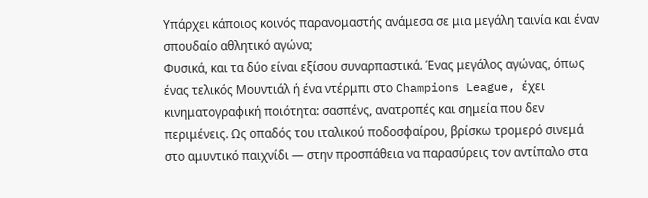Υπάρχει κάποιος κοινός παρανομαστής ανάμεσα σε μια μεγάλη ταινία και έναν σπουδαίο αθλητικό αγώνα;
Φυσικά, και τα δύο είναι εξίσου συναρπαστικά. Ένας μεγάλος αγώνας, όπως ένας τελικός Μουντιάλ ή ένα ντέρμπι στο Champions League, έχει κινηματογραφική ποιότητα: σασπένς, ανατροπές και σημεία που δεν περιμένεις. Ως οπαδός του ιταλικού ποδοσφαίρου, βρίσκω τρομερό σινεμά στο αμυντικό παιχνίδι — στην προσπάθεια να παρασύρεις τον αντίπαλο στα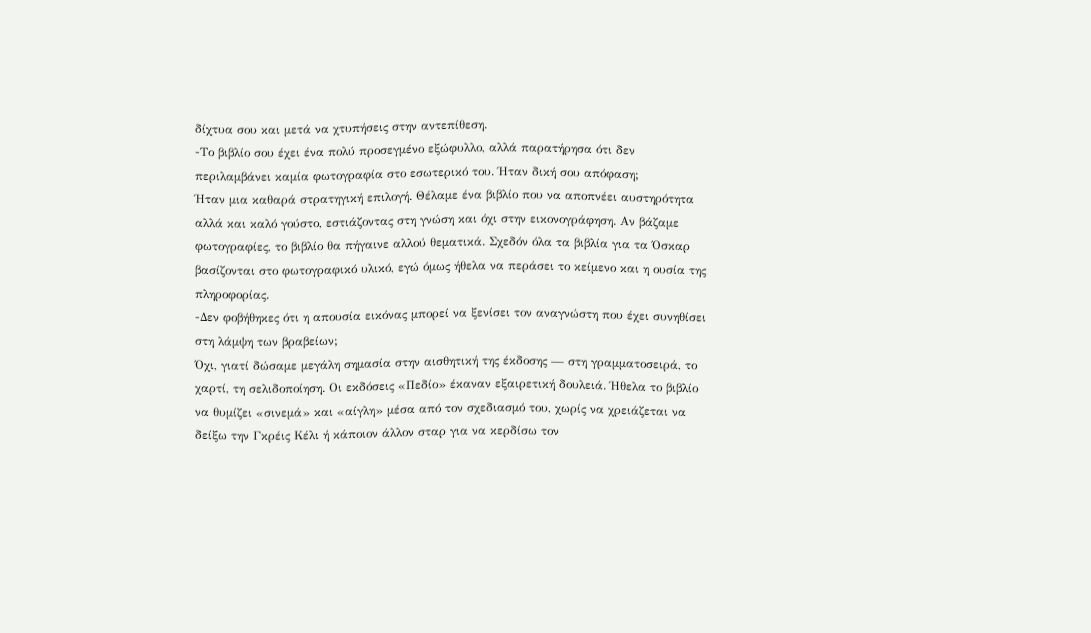δίχτυα σου και μετά να χτυπήσεις στην αντεπίθεση.
-Το βιβλίο σου έχει ένα πολύ προσεγμένο εξώφυλλο, αλλά παρατήρησα ότι δεν περιλαμβάνει καμία φωτογραφία στο εσωτερικό του. Ήταν δική σου απόφαση;
Ήταν μια καθαρά στρατηγική επιλογή. Θέλαμε ένα βιβλίο που να αποπνέει αυστηρότητα αλλά και καλό γούστο, εστιάζοντας στη γνώση και όχι στην εικονογράφηση. Αν βάζαμε φωτογραφίες, το βιβλίο θα πήγαινε αλλού θεματικά. Σχεδόν όλα τα βιβλία για τα Όσκαρ βασίζονται στο φωτογραφικό υλικό, εγώ όμως ήθελα να περάσει το κείμενο και η ουσία της πληροφορίας.
-Δεν φοβήθηκες ότι η απουσία εικόνας μπορεί να ξενίσει τον αναγνώστη που έχει συνηθίσει στη λάμψη των βραβείων;
Όχι, γιατί δώσαμε μεγάλη σημασία στην αισθητική της έκδοσης — στη γραμματοσειρά, το χαρτί, τη σελιδοποίηση. Οι εκδόσεις «Πεδίο» έκαναν εξαιρετική δουλειά. Ήθελα το βιβλίο να θυμίζει «σινεμά» και «αίγλη» μέσα από τον σχεδιασμό του, χωρίς να χρειάζεται να δείξω την Γκρέις Κέλι ή κάποιον άλλον σταρ για να κερδίσω τον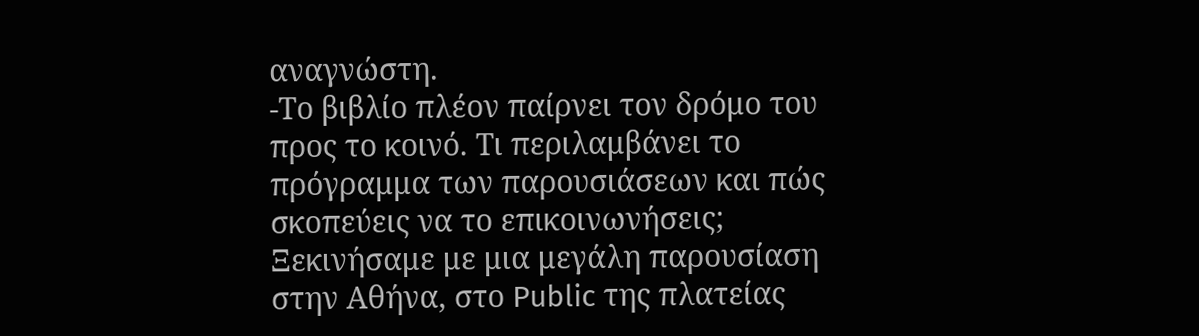αναγνώστη.
-Το βιβλίο πλέον παίρνει τον δρόμο του προς το κοινό. Τι περιλαμβάνει το πρόγραμμα των παρουσιάσεων και πώς σκοπεύεις να το επικοινωνήσεις;
Ξεκινήσαμε με μια μεγάλη παρουσίαση στην Αθήνα, στο Public της πλατείας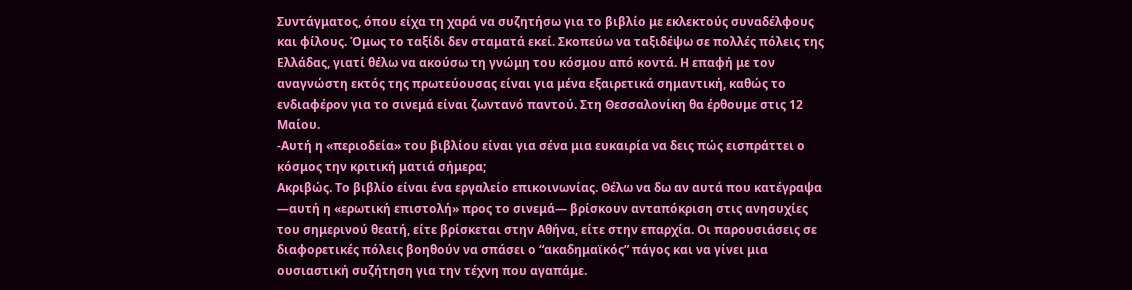Συντάγματος, όπου είχα τη χαρά να συζητήσω για το βιβλίο με εκλεκτούς συναδέλφους και φίλους. Όμως το ταξίδι δεν σταματά εκεί. Σκοπεύω να ταξιδέψω σε πολλές πόλεις της Ελλάδας, γιατί θέλω να ακούσω τη γνώμη του κόσμου από κοντά. Η επαφή με τον αναγνώστη εκτός της πρωτεύουσας είναι για μένα εξαιρετικά σημαντική, καθώς το ενδιαφέρον για το σινεμά είναι ζωντανό παντού. Στη Θεσσαλονίκη θα έρθουμε στις 12 Μαίου.
-Αυτή η «περιοδεία» του βιβλίου είναι για σένα μια ευκαιρία να δεις πώς εισπράττει ο κόσμος την κριτική ματιά σήμερα;
Ακριβώς. Το βιβλίο είναι ένα εργαλείο επικοινωνίας. Θέλω να δω αν αυτά που κατέγραψα —αυτή η «ερωτική επιστολή» προς το σινεμά— βρίσκουν ανταπόκριση στις ανησυχίες του σημερινού θεατή, είτε βρίσκεται στην Αθήνα, είτε στην επαρχία. Οι παρουσιάσεις σε διαφορετικές πόλεις βοηθούν να σπάσει ο “ακαδημαϊκός” πάγος και να γίνει μια ουσιαστική συζήτηση για την τέχνη που αγαπάμε.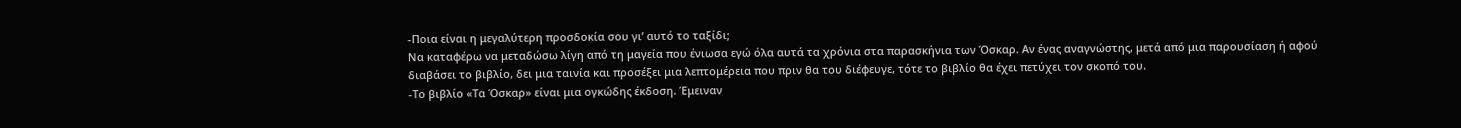-Ποια είναι η μεγαλύτερη προσδοκία σου γι’ αυτό το ταξίδι;
Να καταφέρω να μεταδώσω λίγη από τη μαγεία που ένιωσα εγώ όλα αυτά τα χρόνια στα παρασκήνια των Όσκαρ. Αν ένας αναγνώστης, μετά από μια παρουσίαση ή αφού διαβάσει το βιβλίο, δει μια ταινία και προσέξει μια λεπτομέρεια που πριν θα του διέφευγε, τότε το βιβλίο θα έχει πετύχει τον σκοπό του.
-Το βιβλίο «Τα Όσκαρ» είναι μια ογκώδης έκδοση. Έμειναν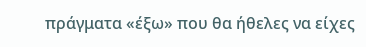πράγματα «έξω» που θα ήθελες να είχες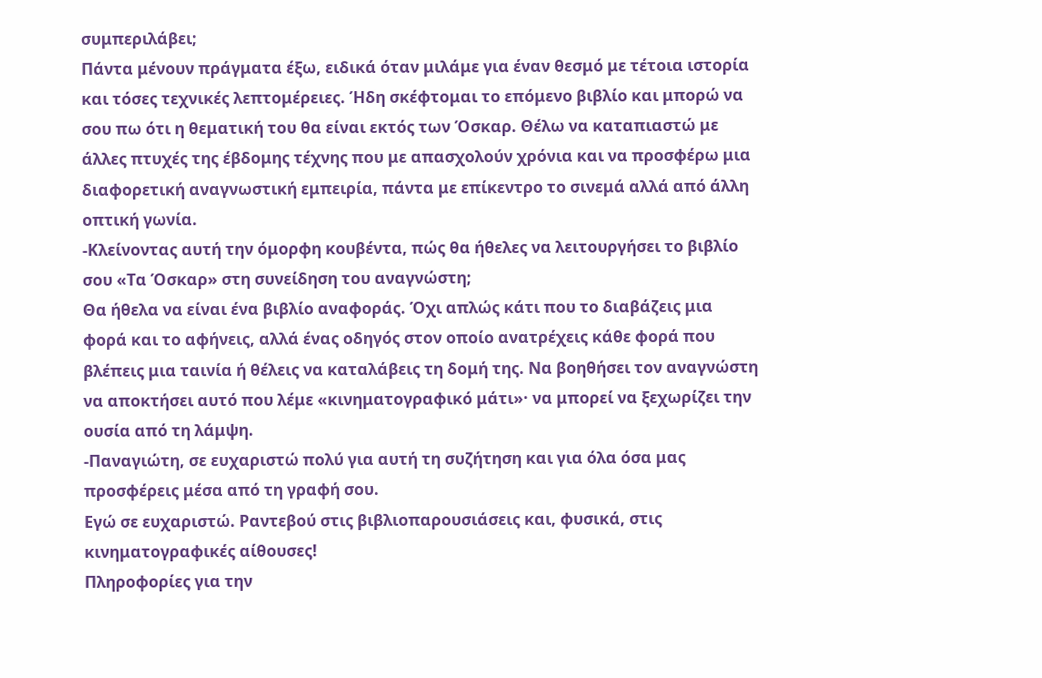συμπεριλάβει;
Πάντα μένουν πράγματα έξω, ειδικά όταν μιλάμε για έναν θεσμό με τέτοια ιστορία και τόσες τεχνικές λεπτομέρειες. Ήδη σκέφτομαι το επόμενο βιβλίο και μπορώ να σου πω ότι η θεματική του θα είναι εκτός των Όσκαρ. Θέλω να καταπιαστώ με άλλες πτυχές της έβδομης τέχνης που με απασχολούν χρόνια και να προσφέρω μια διαφορετική αναγνωστική εμπειρία, πάντα με επίκεντρο το σινεμά αλλά από άλλη οπτική γωνία.
-Κλείνοντας αυτή την όμορφη κουβέντα, πώς θα ήθελες να λειτουργήσει το βιβλίο σου «Τα Όσκαρ» στη συνείδηση του αναγνώστη;
Θα ήθελα να είναι ένα βιβλίο αναφοράς. Όχι απλώς κάτι που το διαβάζεις μια φορά και το αφήνεις, αλλά ένας οδηγός στον οποίο ανατρέχεις κάθε φορά που βλέπεις μια ταινία ή θέλεις να καταλάβεις τη δομή της. Να βοηθήσει τον αναγνώστη να αποκτήσει αυτό που λέμε «κινηματογραφικό μάτι»· να μπορεί να ξεχωρίζει την ουσία από τη λάμψη.
-Παναγιώτη, σε ευχαριστώ πολύ για αυτή τη συζήτηση και για όλα όσα μας προσφέρεις μέσα από τη γραφή σου.
Εγώ σε ευχαριστώ. Ραντεβού στις βιβλιοπαρουσιάσεις και, φυσικά, στις κινηματογραφικές αίθουσες!
Πληροφορίες για την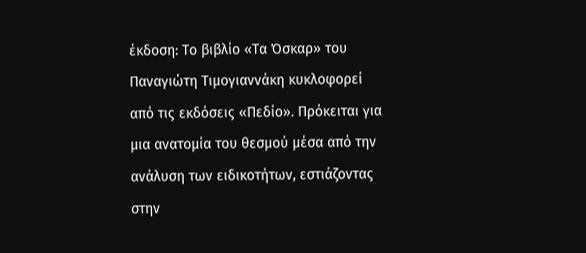έκδοση: Το βιβλίο «Τα Όσκαρ» του Παναγιώτη Τιμογιαννάκη κυκλοφορεί από τις εκδόσεις «Πεδίο». Πρόκειται για μια ανατομία του θεσμού μέσα από την ανάλυση των ειδικοτήτων, εστιάζοντας στην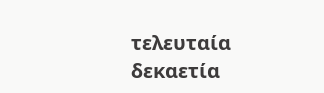τελευταία δεκαετία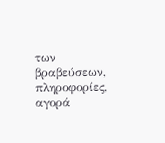των βραβεύσεων, πληροφορίες, αγορά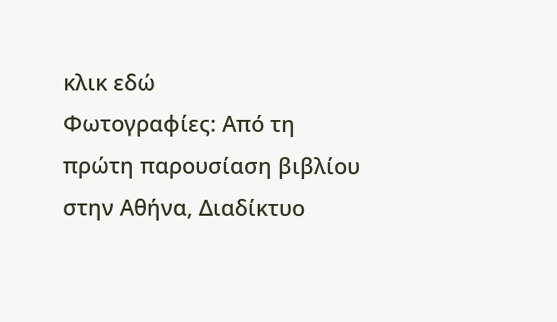κλικ εδώ
Φωτογραφίες: Από τη πρώτη παρουσίαση βιβλίου στην Αθήνα, Διαδίκτυο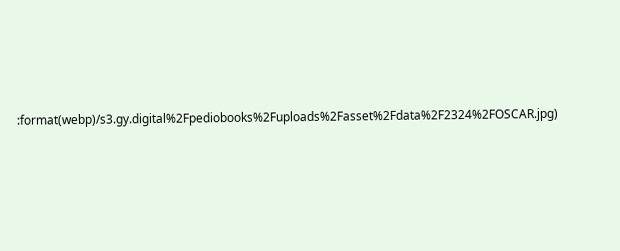:format(webp)/s3.gy.digital%2Fpediobooks%2Fuploads%2Fasset%2Fdata%2F2324%2FOSCAR.jpg)